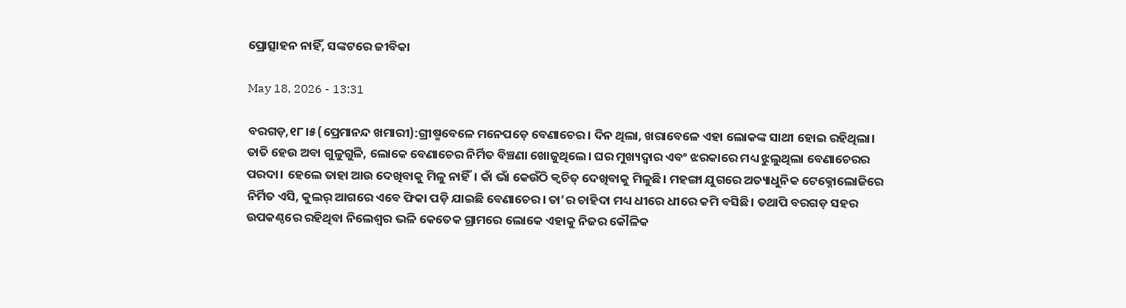ପ୍ରୋତ୍ସାହନ ନାହିଁ, ସଙ୍କଟରେ ଜୀବିକା

May 18, 2026 - 13:31

ବରଗଡ଼,୧୮।୫(ପ୍ରେମାନନ୍ଦ ଖମାରୀ):ଗ୍ରୀଷ୍ମବେଳେ ମନେପଡ଼େ ବେଣାଚେର। ଦିନ ଥିଲା, ଖରାବେଳେ ଏହା ଲୋକଙ୍କ ସାଥୀ ହୋଇ ରହିଥିଲା। ତାତି ହେଉ ଅବା ଗୁଳୁଗୁଳି, ଲୋକେ ବେଣାଚେର ନିର୍ମିତ ବିଞ୍ଚଣା ଖୋଜୁଥିଲେ। ଘର ମୁଖ୍ୟଦ୍ୱାର ଏବଂ ଝରକାରେ ମଧ୍ୟ ଝୁଲୁଥିଲା ବେଣାଚେରର ପରଦା। ହେଲେ ତାହା ଆଉ ଦେଖିବାକୁ ମିଳୁ ନାହିଁ। କାଁ ଭାଁ କେଉଁଠି କ୍ୱଚିତ୍‌ ଦେଖିବାକୁ ମିଳୁଛି। ମହଙ୍ଗା ଯୁଗରେ ଅତ୍ୟାଧୁନିକ ଟେକ୍ନୋଲୋଜିରେ ନିର୍ମିତ ଏସି, କୁଲର୍‌ ଆଗରେ ଏବେ ଫିକା ପଡ଼ି ଯାଇଛି ବେଣାଚେର। ତା’ର ଚାହିଦା ମଧ୍ୟ ଧୀରେ ଧୀରେ କମି ବସିଛି। ତଥାପି ବରଗଡ଼ ସହର ଉପକଣ୍ଠରେ ରହିଥିବା ନିଲେଶ୍ୱର ଭଳି କେତେକ ଗ୍ରାମରେ ଲୋକେ ଏହାକୁ ନିଜର କୌଳିକ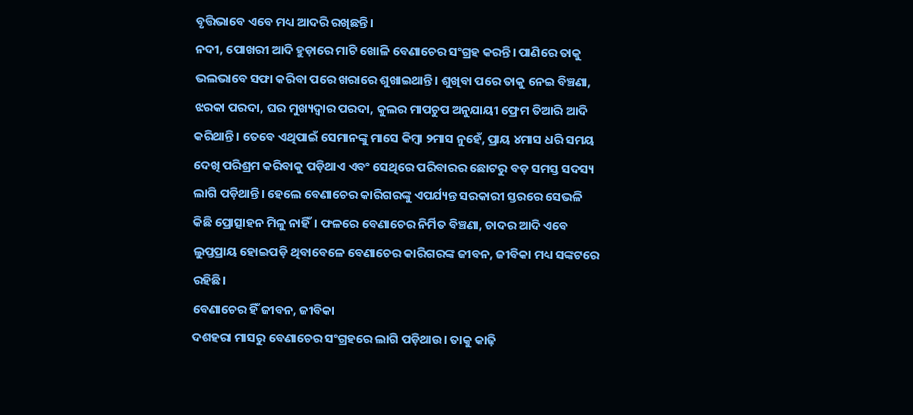ବୃତ୍ତିଭାବେ ଏବେ ମଧ୍ୟ ଆଦରି ରଖିଛନ୍ତି।
ନଦୀ, ପୋଖରୀ ଆଦି ହୁଡ଼ାରେ ମାଟି ଖୋଳି ବେଣାଚେର ସଂଗ୍ରହ କରନ୍ତି। ପାଣିରେ ତାକୁ ଭଲଭାବେ ସଫା କରିବା ପରେ ଖରାରେ ଶୁଖାଇଥାନ୍ତି। ଶୁଖିବା ପରେ ତାକୁ ନେଇ ବିଞ୍ଚଣା, ଝରକା ପରଦା, ଘର ମୁଖ୍ୟଦ୍ୱାର ପରଦା, କୁଲର ମାପଚୁପ ଅନୁଯାୟୀ ଫ୍ରେମ ତିଆରି ଆଦି କରିଥାନ୍ତି। ତେବେ ଏଥିପାଇଁ ସେମାନଙ୍କୁ ମାସେ କିମ୍ବା ୨ମାସ ନୁହେଁ, ପ୍ରାୟ ୪ମାସ ଧରି ସମୟ ଦେଖି ପରିଶ୍ରମ କରିବାକୁ ପଡ଼ିଥାଏ ଏବଂ ସେଥିରେ ପରିବାରର ଛୋଟରୁ ବଡ଼ ସମସ୍ତ ସଦସ୍ୟ ଲାଗି ପଡ଼ିଥାନ୍ତି। ହେଲେ ବେଣାଚେର କାରିଗରଙ୍କୁ ଏପର୍ଯ୍ୟନ୍ତ ସରକାରୀ ସ୍ତରରେ ସେଭଳି କିଛି ପ୍ରୋତ୍ସାହନ ମିଳୁ ନାହିଁ। ଫଳରେ ବେଣାଚେର ନିର୍ମିତ ବିଞ୍ଚଣା, ଚାଦର ଆଦି ଏବେ ଲୁପ୍ତପ୍ରାୟ ହୋଇପଡ଼ି ଥିବାବେଳେ ବେଣାଚେର କାରିଗରଙ୍କ ଜୀବନ, ଜୀବିକା ମଧ୍ୟ ସଙ୍କଟରେ ରହିଛି।
ବେଣାଚେର ହିଁ ଜୀବନ, ଜୀବିକା
ଦଶହରା ମାସରୁ ବେଣାଚେର ସଂଗ୍ରହରେ ଲାଗି ପଡ଼ିଥାଉ। ତାକୁ କାଢ଼ି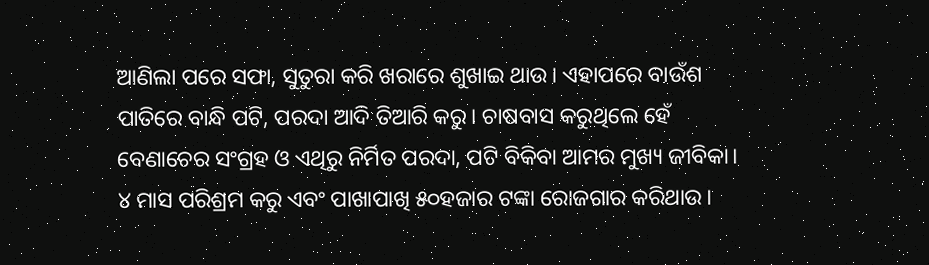ଆଣିଲା ପରେ ସଫା, ସୁତୁରା କରି ଖରାରେ ଶୁଖାଇ ଥାଉ। ଏହାପରେ ବାଉଁଶ ପାତିରେ ବାନ୍ଧି ପଟି, ପରଦା ଆଦି ତିଆରି କରୁ। ଚାଷବାସ କରୁଥିଲେ ହେଁ ବେଣାଚେର ସଂଗ୍ରହ ଓ ଏଥିରୁ ନିର୍ମିତ ପରଦା, ପଟି ବିକିବା ଆମର ମୁଖ୍ୟ ଜୀବିକା। ୪ ମାସ ପରିଶ୍ରମ କରୁ ଏବଂ ପାଖାପାଖି ୫୦ହଜାର ଟଙ୍କା ରୋଜଗାର କରିଥାଉ।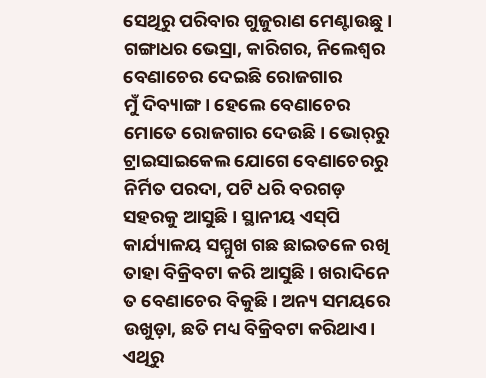ସେଥିରୁ ପରିବାର ଗୁଜୁରାଣ ମେଣ୍ଟାଉଛୁ।
ଗଙ୍ଗାଧର ଭେସ୍ରା, କାରିଗର, ନିଲେଶ୍ୱର
ବେଣାଚେର ଦେଇଛି ରୋଜଗାର
ମୁଁ ଦିବ୍ୟାଙ୍ଗ। ହେଲେ ବେଣାଚେର ମୋତେ ରୋଜଗାର ଦେଉଛି। ଭୋର୍‌ରୁ ଟ୍ରାଇସାଇକେଲ ଯୋଗେ ବେଣାଚେରରୁ ନିର୍ମିତ ପରଦା, ପଟି ଧରି ବରଗଡ଼ ସହରକୁ ଆସୁଛି। ସ୍ଥାନୀୟ ଏସ୍‌ପି କାର୍ଯ୍ୟାଳୟ ସମ୍ମୁଖ ଗଛ ଛାଇତଳେ ରଖି ତାହା ବିକ୍ରିବଟା କରି ଆସୁଛି। ଖରାଦିନେ ତ ବେଣାଚେର ବିକୁଛି। ଅନ୍ୟ ସମୟରେ ଉଖୁଡ଼ା, ଛତି ମଧ୍ୟ ବିକ୍ରିବଟା କରିଥାଏ। ଏଥିରୁ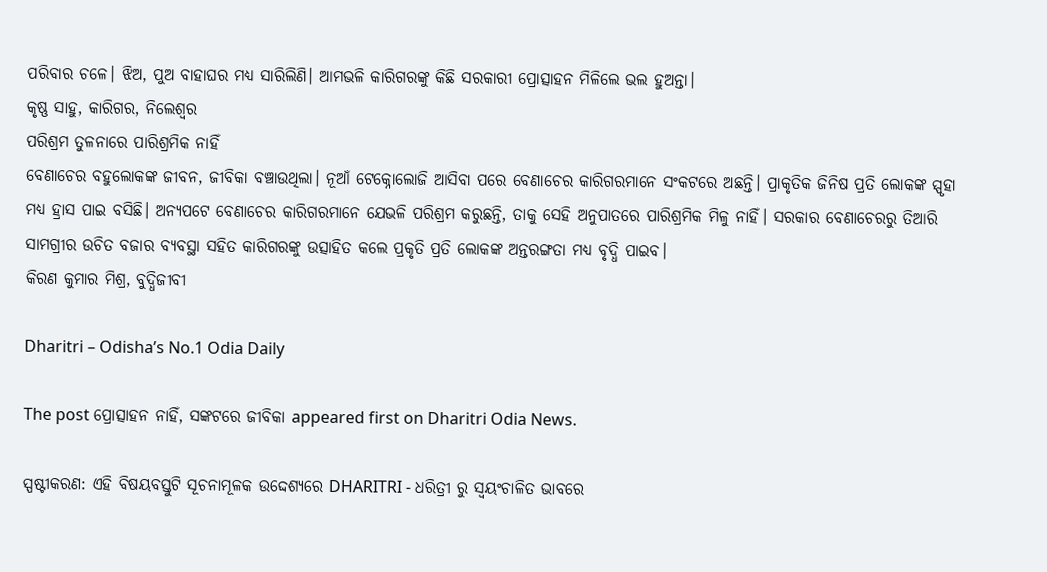ପରିବାର ଚଳେ। ଝିଅ, ପୁଅ ବାହାଘର ମଧ୍ୟ ସାରିଲିଣି। ଆମଭଳି କାରିଗରଙ୍କୁ କିଛି ସରକାରୀ ପ୍ରୋତ୍ସାହନ ମିଳିଲେ ଭଲ ହୁଅନ୍ତା।
କୃଷ୍ଣ ସାହୁ, କାରିଗର, ନିଲେଶ୍ୱର
ପରିଶ୍ରମ ତୁଳନାରେ ପାରିଶ୍ରମିକ ନାହିଁ
ବେଣାଚେର ବହୁଲୋକଙ୍କ ଜୀବନ, ଜୀବିକା ବଞ୍ଚାଉଥିଲା। ନୂଆଁ ଟେକ୍ନୋଲୋଜି ଆସିବା ପରେ ବେଣାଚେର କାରିଗରମାନେ ସଂକଟରେ ଅଛନ୍ତି। ପ୍ରାକୃତିକ ଜିନିଷ ପ୍ରତି ଲୋକଙ୍କ ସ୍ପୃହା ମଧ୍ୟ ହ୍ରାସ ପାଇ ବସିଛି। ଅନ୍ୟପଟେ ବେଣାଚେର କାରିଗରମାନେ ଯେଭଳି ପରିଶ୍ରମ କରୁଛନ୍ତି, ତାକୁ ସେହି ଅନୁପାତରେ ପାରିଶ୍ରମିକ ମିଳୁ ନାହିଁ। ସରକାର ବେଣାଚେରରୁ ତିଆରି ସାମଗ୍ରୀର ଉଚିତ ବଜାର ବ୍ୟବସ୍ଥା ସହିତ କାରିଗରଙ୍କୁ ଉତ୍ସାହିତ କଲେ ପ୍ରକୃତି ପ୍ରତି ଲୋକଙ୍କ ଅନ୍ତରଙ୍ଗତା ମଧ୍ୟ ବୃଦ୍ଧି ପାଇବ।
କିରଣ କୁମାର ମିଶ୍ର, ବୁଦ୍ଧିଜୀବୀ

Dharitri – Odisha’s No.1 Odia Daily

The post ପ୍ରୋତ୍ସାହନ ନାହିଁ, ସଙ୍କଟରେ ଜୀବିକା appeared first on Dharitri Odia News.

ସ୍ପଷ୍ଟୀକରଣ: ଏହି ବିଷୟବସ୍ତୁଟି ସୂଚନାମୂଳକ ଉଦ୍ଦେଶ୍ୟରେ DHARITRI - ଧରିତ୍ରୀ ରୁ ସ୍ୱୟଂଚାଳିତ ଭାବରେ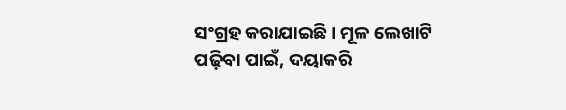ସଂଗ୍ରହ କରାଯାଇଛି। ମୂଳ ଲେଖାଟି ପଢ଼ିବା ପାଇଁ, ଦୟାକରି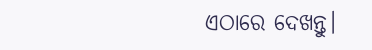ଏଠାରେ ଦେଖନ୍ତୁ।